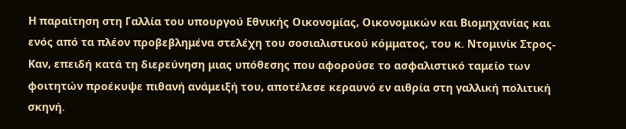Η παραίτηση στη Γαλλία του υπουργού Εθνικής Οικονομίας, Οικονομικών και Βιομηχανίας και ενός από τα πλέον προβεβλημένα στελέχη του σοσιαλιστικού κόμματος, του κ. Ντομινίκ Στρος-Καν, επειδή κατά τη διερεύνηση μιας υπόθεσης που αφορούσε το ασφαλιστικό ταμείο των φοιτητών προέκυψε πιθανή ανάμειξή του, αποτέλεσε κεραυνό εν αιθρία στη γαλλική πολιτική σκηνή.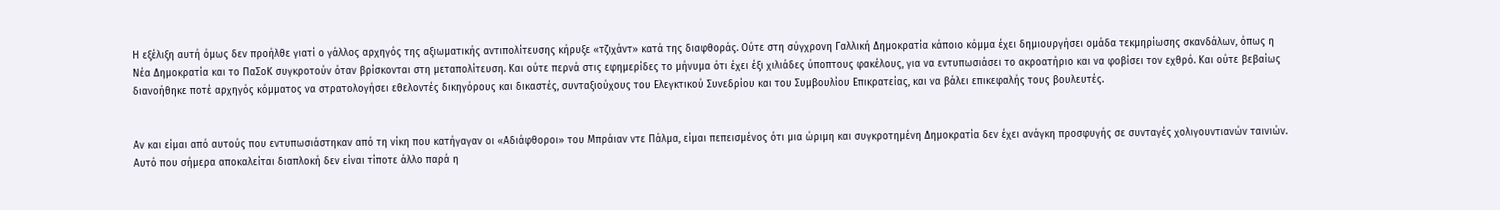Η εξέλιξη αυτή όμως δεν προήλθε γιατί ο γάλλος αρχηγός της αξιωματικής αντιπολίτευσης κήρυξε «τζιχάντ» κατά της διαφθοράς. Ούτε στη σύγχρονη Γαλλική Δημοκρατία κάποιο κόμμα έχει δημιουργήσει ομάδα τεκμηρίωσης σκανδάλων, όπως η Νέα Δημοκρατία και το ΠαΣοΚ συγκροτούν όταν βρίσκονται στη μεταπολίτευση. Και ούτε περνά στις εφημερίδες το μήνυμα ότι έχει έξι χιλιάδες ύποπτους φακέλους, για να εντυπωσιάσει το ακροατήριο και να φοβίσει τον εχθρό. Και ούτε βεβαίως διανοήθηκε ποτέ αρχηγός κόμματος να στρατολογήσει εθελοντές δικηγόρους και δικαστές, συνταξιούχους του Ελεγκτικού Συνεδρίου και του Συμβουλίου Επικρατείας, και να βάλει επικεφαλής τους βουλευτές.


Αν και είμαι από αυτούς που εντυπωσιάστηκαν από τη νίκη που κατήγαγαν οι «Αδιάφθοροι» του Μπράιαν ντε Πάλμα, είμαι πεπεισμένος ότι μια ώριμη και συγκροτημένη Δημοκρατία δεν έχει ανάγκη προσφυγής σε συνταγές χολιγουντιανών ταινιών. Αυτό που σήμερα αποκαλείται διαπλοκή δεν είναι τίποτε άλλο παρά η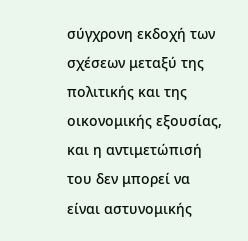σύγχρονη εκδοχή των σχέσεων μεταξύ της πολιτικής και της οικονομικής εξουσίας, και η αντιμετώπισή του δεν μπορεί να είναι αστυνομικής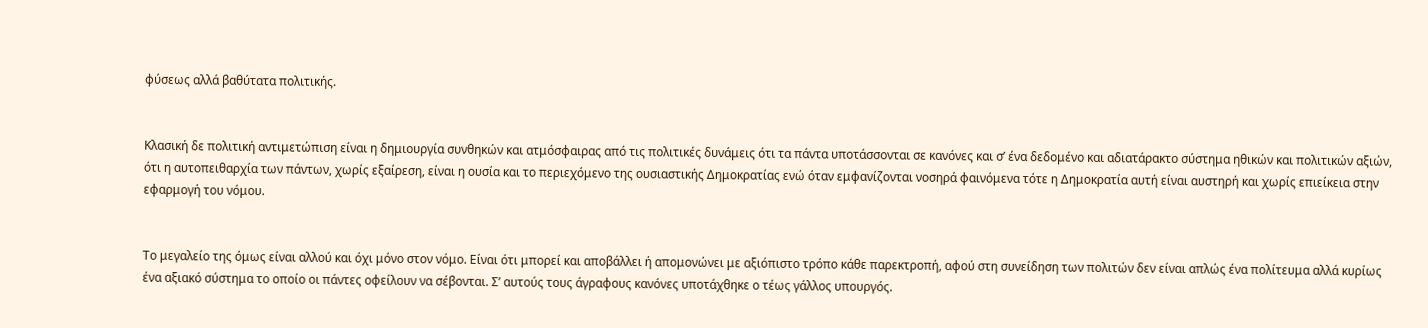φύσεως αλλά βαθύτατα πολιτικής.


Κλασική δε πολιτική αντιμετώπιση είναι η δημιουργία συνθηκών και ατμόσφαιρας από τις πολιτικές δυνάμεις ότι τα πάντα υποτάσσονται σε κανόνες και σ’ ένα δεδομένο και αδιατάρακτο σύστημα ηθικών και πολιτικών αξιών, ότι η αυτοπειθαρχία των πάντων, χωρίς εξαίρεση, είναι η ουσία και το περιεχόμενο της ουσιαστικής Δημοκρατίας ενώ όταν εμφανίζονται νοσηρά φαινόμενα τότε η Δημοκρατία αυτή είναι αυστηρή και χωρίς επιείκεια στην εφαρμογή του νόμου.


Το μεγαλείο της όμως είναι αλλού και όχι μόνο στον νόμο. Είναι ότι μπορεί και αποβάλλει ή απομονώνει με αξιόπιστο τρόπο κάθε παρεκτροπή, αφού στη συνείδηση των πολιτών δεν είναι απλώς ένα πολίτευμα αλλά κυρίως ένα αξιακό σύστημα το οποίο οι πάντες οφείλουν να σέβονται. Σ’ αυτούς τους άγραφους κανόνες υποτάχθηκε ο τέως γάλλος υπουργός.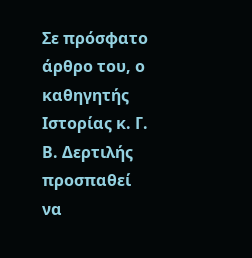Σε πρόσφατο άρθρο του, ο καθηγητής Ιστορίας κ. Γ. Β. Δερτιλής προσπαθεί να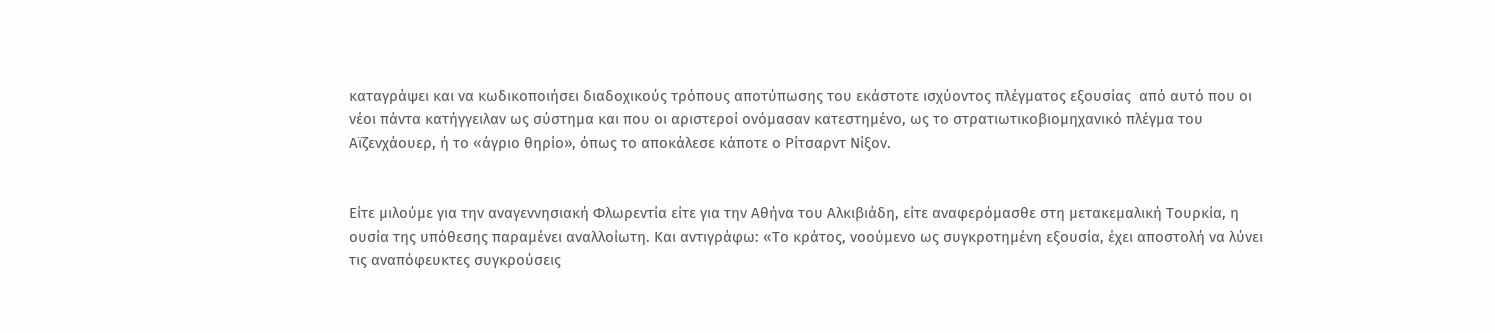καταγράψει και να κωδικοποιήσει διαδοχικούς τρόπους αποτύπωσης του εκάστοτε ισχύοντος πλέγματος εξουσίας  από αυτό που οι νέοι πάντα κατήγγειλαν ως σύστημα και που οι αριστεροί ονόμασαν κατεστημένο, ως το στρατιωτικοβιομηχανικό πλέγμα του Αϊζενχάουερ, ή το «άγριο θηρίο», όπως το αποκάλεσε κάποτε ο Ρίτσαρντ Νίξον.


Είτε μιλούμε για την αναγεννησιακή Φλωρεντία είτε για την Αθήνα του Αλκιβιάδη, είτε αναφερόμασθε στη μετακεμαλική Τουρκία, η ουσία της υπόθεσης παραμένει αναλλοίωτη. Και αντιγράφω: «Το κράτος, νοούμενο ως συγκροτημένη εξουσία, έχει αποστολή να λύνει τις αναπόφευκτες συγκρούσεις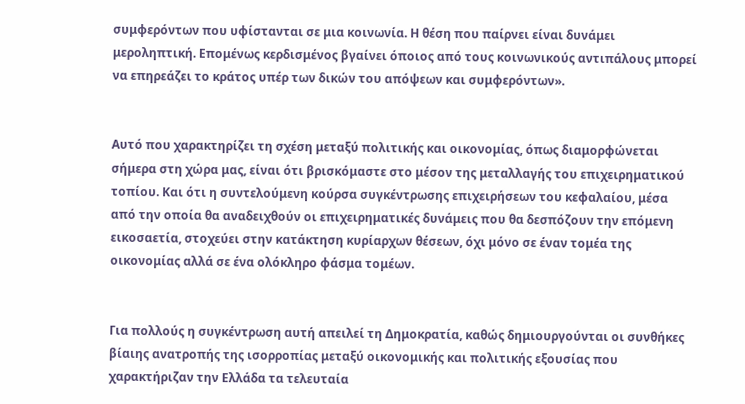συμφερόντων που υφίστανται σε μια κοινωνία. Η θέση που παίρνει είναι δυνάμει μεροληπτική. Επομένως κερδισμένος βγαίνει όποιος από τους κοινωνικούς αντιπάλους μπορεί να επηρεάζει το κράτος υπέρ των δικών του απόψεων και συμφερόντων».


Αυτό που χαρακτηρίζει τη σχέση μεταξύ πολιτικής και οικονομίας, όπως διαμορφώνεται σήμερα στη χώρα μας, είναι ότι βρισκόμαστε στο μέσον της μεταλλαγής του επιχειρηματικού τοπίου. Και ότι η συντελούμενη κούρσα συγκέντρωσης επιχειρήσεων του κεφαλαίου, μέσα από την οποία θα αναδειχθούν οι επιχειρηματικές δυνάμεις που θα δεσπόζουν την επόμενη εικοσαετία, στοχεύει στην κατάκτηση κυρίαρχων θέσεων, όχι μόνο σε έναν τομέα της οικονομίας αλλά σε ένα ολόκληρο φάσμα τομέων.


Για πολλούς η συγκέντρωση αυτή απειλεί τη Δημοκρατία, καθώς δημιουργούνται οι συνθήκες βίαιης ανατροπής της ισορροπίας μεταξύ οικονομικής και πολιτικής εξουσίας που χαρακτήριζαν την Ελλάδα τα τελευταία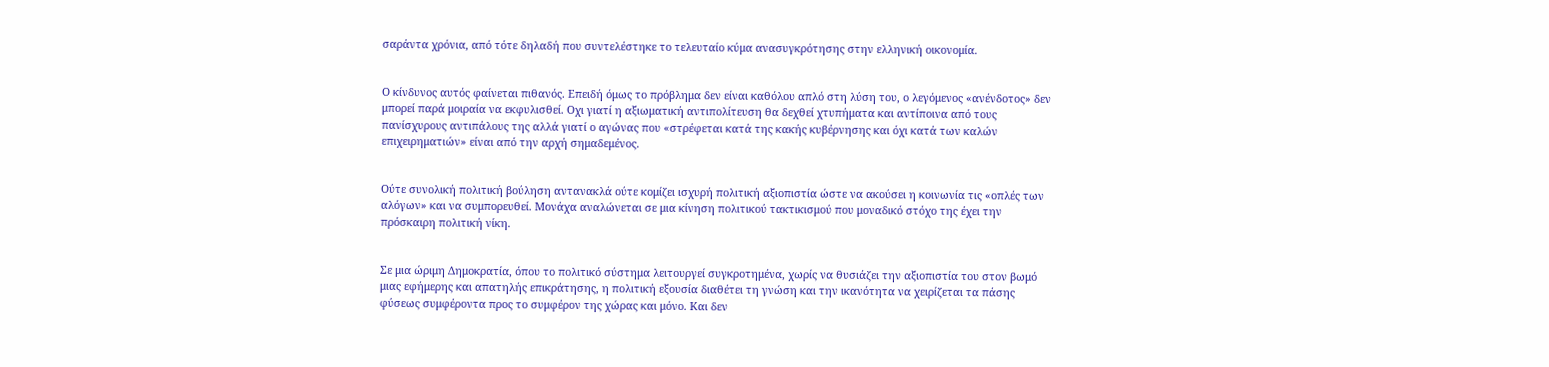σαράντα χρόνια, από τότε δηλαδή που συντελέστηκε το τελευταίο κύμα ανασυγκρότησης στην ελληνική οικονομία.


Ο κίνδυνος αυτός φαίνεται πιθανός. Επειδή όμως το πρόβλημα δεν είναι καθόλου απλό στη λύση του, ο λεγόμενος «ανένδοτος» δεν μπορεί παρά μοιραία να εκφυλισθεί. Οχι γιατί η αξιωματική αντιπολίτευση θα δεχθεί χτυπήματα και αντίποινα από τους πανίσχυρους αντιπάλους της αλλά γιατί ο αγώνας που «στρέφεται κατά της κακής κυβέρνησης και όχι κατά των καλών επιχειρηματιών» είναι από την αρχή σημαδεμένος.


Ούτε συνολική πολιτική βούληση αντανακλά ούτε κομίζει ισχυρή πολιτική αξιοπιστία ώστε να ακούσει η κοινωνία τις «οπλές των αλόγων» και να συμπορευθεί. Μονάχα αναλώνεται σε μια κίνηση πολιτικού τακτικισμού που μοναδικό στόχο της έχει την πρόσκαιρη πολιτική νίκη.


Σε μια ώριμη Δημοκρατία, όπου το πολιτικό σύστημα λειτουργεί συγκροτημένα, χωρίς να θυσιάζει την αξιοπιστία του στον βωμό μιας εφήμερης και απατηλής επικράτησης, η πολιτική εξουσία διαθέτει τη γνώση και την ικανότητα να χειρίζεται τα πάσης φύσεως συμφέροντα προς το συμφέρον της χώρας και μόνο. Και δεν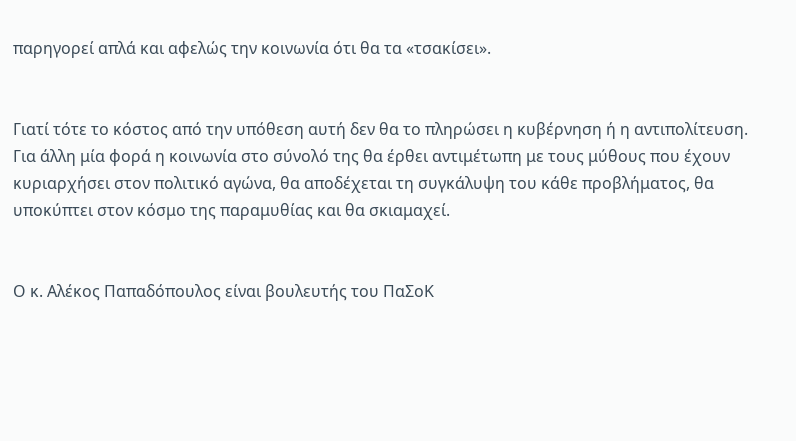παρηγορεί απλά και αφελώς την κοινωνία ότι θα τα «τσακίσει».


Γιατί τότε το κόστος από την υπόθεση αυτή δεν θα το πληρώσει η κυβέρνηση ή η αντιπολίτευση. Για άλλη μία φορά η κοινωνία στο σύνολό της θα έρθει αντιμέτωπη με τους μύθους που έχουν κυριαρχήσει στον πολιτικό αγώνα, θα αποδέχεται τη συγκάλυψη του κάθε προβλήματος, θα υποκύπτει στον κόσμο της παραμυθίας και θα σκιαμαχεί.


Ο κ. Αλέκος Παπαδόπουλος είναι βουλευτής του ΠαΣοΚ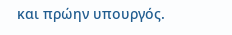και πρώην υπουργός.